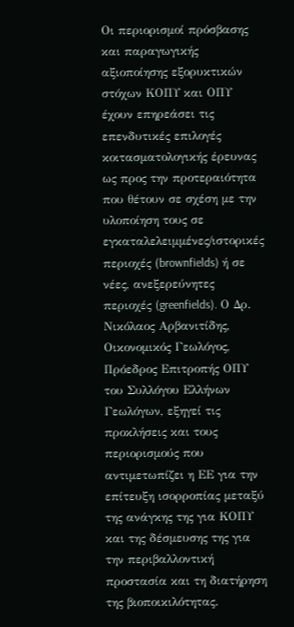Οι περιορισμοί πρόσβασης και παραγωγικής αξιοποίησης εξορυκτικών στόχων ΚΟΠΥ και ΟΠΥ έχουν επηρεάσει τις επενδυτικές επιλογές κοιτασματολογικής έρευνας ως προς την προτεραιότητα που θέτουν σε σχέση με την υλοποίηση τους σε εγκαταλελειμμένες/ιστορικές περιοχές (brownfields) ή σε νέες, ανεξερεύνητες περιοχές (greenfields). Ο Δρ. Νικόλαος Αρβανιτίδης, Οικονομικός Γεωλόγος, Πρόεδρος Επιτροπής ΟΠΥ του Συλλόγου Ελλήνων Γεωλόγων, εξηγεί τις προκλήσεις και τους περιορισμούς που αντιμετωπίζει η ΕΕ για την επίτευξη ισορροπίας μεταξύ της ανάγκης της για ΚΟΠΥ και της δέσμευσης της για την περιβαλλοντική προστασία και τη διατήρηση της βιοποικιλότητας.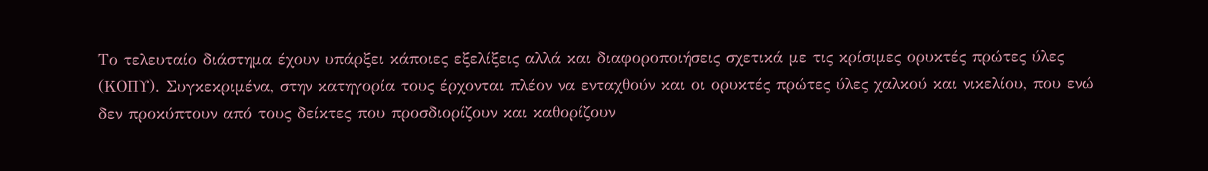Tο τελευταίο διάστημα έχουν υπάρξει κάποιες εξελίξεις αλλά και διαφοροποιήσεις σχετικά με τις κρίσιμες ορυκτές πρώτες ύλες (ΚΟΠΥ). Συγκεκριμένα, στην κατηγορία τους έρχονται πλέον να ενταχθούν και οι ορυκτές πρώτες ύλες χαλκού και νικελίου, που ενώ δεν προκύπτουν από τους δείκτες που προσδιορίζουν και καθορίζουν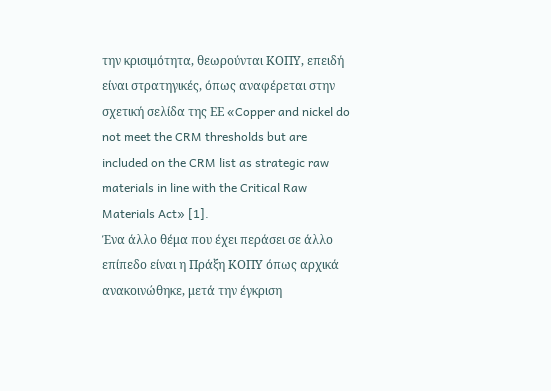την κρισιμότητα, θεωρούνται ΚΟΠΥ, επειδή είναι στρατηγικές, όπως αναφέρεται στην σχετική σελίδα της ΕΕ «Copper and nickel do not meet the CRM thresholds but are included on the CRM list as strategic raw materials in line with the Critical Raw Materials Act» [1].
Ένα άλλο θέμα που έχει περάσει σε άλλο επίπεδο είναι η Πράξη ΚΟΠΥ όπως αρχικά ανακοινώθηκε, μετά την έγκριση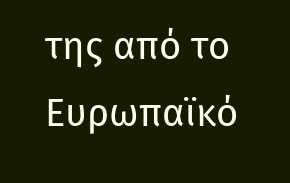της από το Ευρωπαϊκό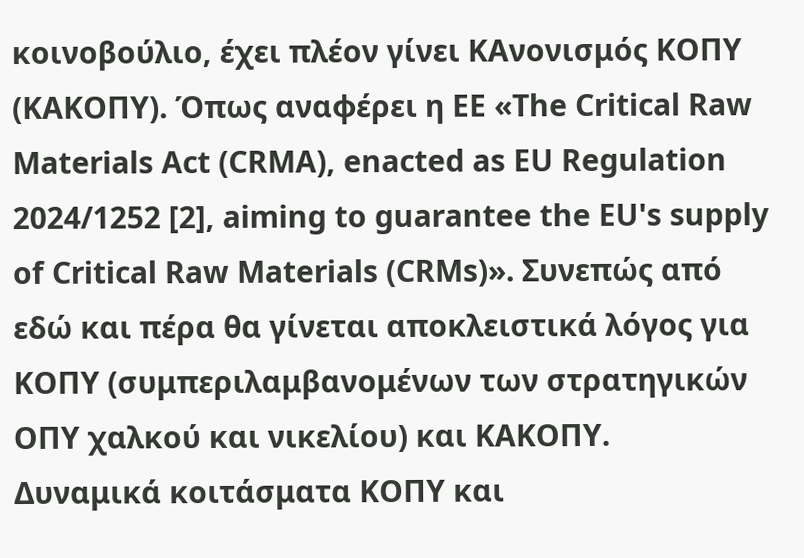κοινοβούλιο, έχει πλέον γίνει ΚΑνονισμός ΚΟΠΥ (ΚΑΚΟΠΥ). Όπως αναφέρει η ΕΕ «The Critical Raw Materials Act (CRMA), enacted as EU Regulation 2024/1252 [2], aiming to guarantee the EU's supply of Critical Raw Materials (CRMs)». Συνεπώς από εδώ και πέρα θα γίνεται αποκλειστικά λόγος για ΚΟΠΥ (συμπεριλαμβανομένων των στρατηγικών ΟΠΥ χαλκού και νικελίου) και ΚΑΚΟΠΥ.
Δυναμικά κοιτάσματα ΚΟΠΥ και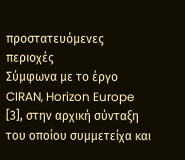προστατευόμενες περιοχές
Σύμφωνα με το έργο CIRAN, Horizon Europe [3], στην αρχική σύνταξη του οποίου συμμετείχα και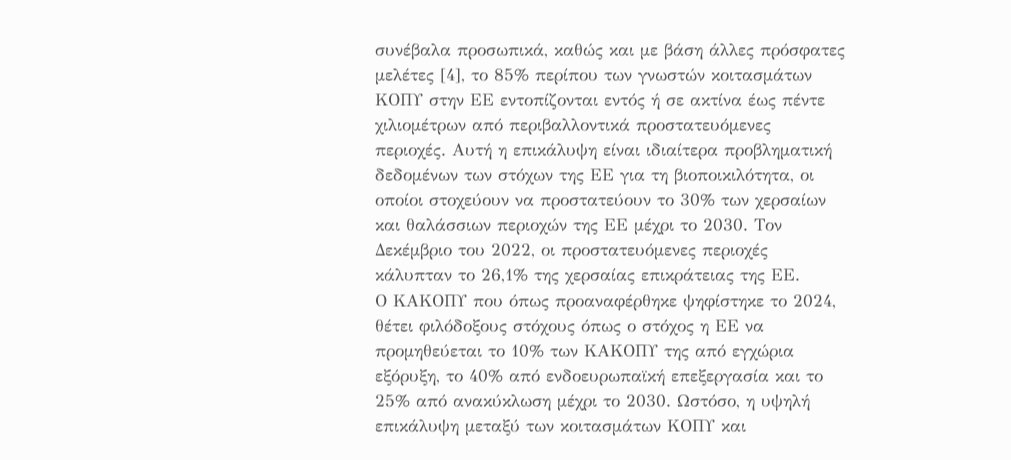συνέβαλα προσωπικά, καθώς και με βάση άλλες πρόσφατες μελέτες [4], το 85% περίπου των γνωστών κοιτασμάτων ΚΟΠΥ στην ΕΕ εντοπίζονται εντός ή σε ακτίνα έως πέντε χιλιομέτρων από περιβαλλοντικά προστατευόμενες περιοχές. Αυτή η επικάλυψη είναι ιδιαίτερα προβληματική δεδομένων των στόχων της ΕΕ για τη βιοποικιλότητα, οι οποίοι στοχεύουν να προστατεύουν το 30% των χερσαίων και θαλάσσιων περιοχών της ΕΕ μέχρι το 2030. Τον Δεκέμβριο του 2022, οι προστατευόμενες περιοχές κάλυπταν το 26,1% της χερσαίας επικράτειας της ΕΕ.
Ο ΚΑΚΟΠΥ που όπως προαναφέρθηκε ψηφίστηκε το 2024, θέτει φιλόδοξους στόχους όπως ο στόχος η ΕΕ να προμηθεύεται το 10% των ΚΑΚΟΠΥ της από εγχώρια εξόρυξη, το 40% από ενδοευρωπαϊκή επεξεργασία και το 25% από ανακύκλωση μέχρι το 2030. Ωστόσο, η υψηλή επικάλυψη μεταξύ των κοιτασμάτων ΚΟΠΥ και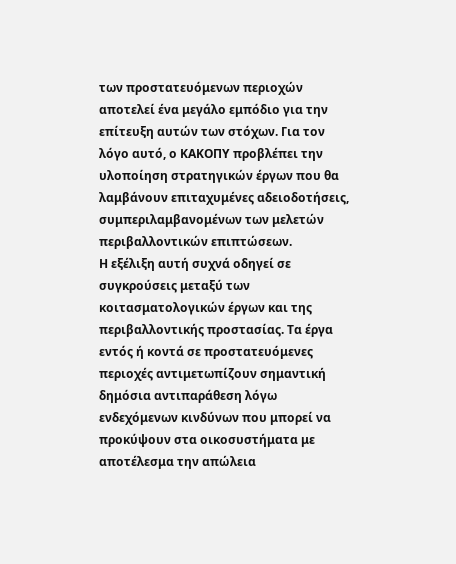των προστατευόμενων περιοχών αποτελεί ένα μεγάλο εμπόδιο για την επίτευξη αυτών των στόχων. Για τον λόγο αυτό, ο ΚΑΚΟΠΥ προβλέπει την υλοποίηση στρατηγικών έργων που θα λαμβάνουν επιταχυμένες αδειοδοτήσεις, συμπεριλαμβανομένων των μελετών περιβαλλοντικών επιπτώσεων.
Η εξέλιξη αυτή συχνά οδηγεί σε συγκρούσεις μεταξύ των κοιτασματολογικών έργων και της περιβαλλοντικής προστασίας. Τα έργα εντός ή κοντά σε προστατευόμενες περιοχές αντιμετωπίζουν σημαντική δημόσια αντιπαράθεση λόγω ενδεχόμενων κινδύνων που μπορεί να προκύψουν στα οικοσυστήματα με αποτέλεσμα την απώλεια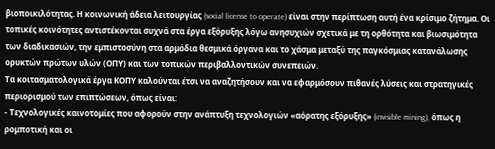βιοποικιλότητας. Η κοινωνική άδεια λειτουργίας (social license to operate) είναι στην περίπτωση αυτή ένα κρίσιμο ζήτημα. Οι τοπικές κοινότητες αντιστέκονται συχνά στα έργα εξόρυξης λόγω ανησυχιών σχετικά με τη ορθότητα και βιωσιμότητα των διαδικασιών, την εμπιστοσύνη στα αρμόδια θεσμικά όργανα και το χάσμα μεταξύ της παγκόσμιας κατανάλωσης ορυκτών πρώτων υλών (ΟΠΥ) και των τοπικών περιβαλλοντικών συνεπειών.
Τα κοιτασματολογικά έργα ΚΟΠΥ καλούνται έτσι να αναζητήσουν και να εφαρμόσουν πιθανές λύσεις και στρατηγικές περιορισμού των επιπτώσεων, όπως είναι:
- Τεχνολογικές καινοτομίες που αφορούν στην ανάπτυξη τεχνολογιών «αόρατης εξόρυξης» (invisible mining), όπως η ρομποτική και οι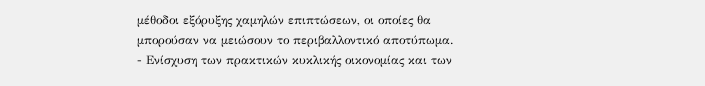μέθοδοι εξόρυξης χαμηλών επιπτώσεων, οι οποίες θα μπορούσαν να μειώσουν το περιβαλλοντικό αποτύπωμα.
- Ενίσχυση των πρακτικών κυκλικής οικονομίας και των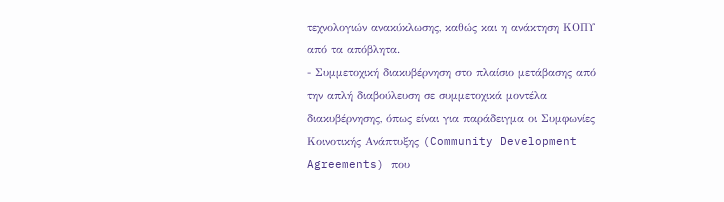τεχνολογιών ανακύκλωσης, καθώς και η ανάκτηση ΚΟΠΥ από τα απόβλητα.
- Συμμετοχική διακυβέρνηση στο πλαίσιο μετάβασης από την απλή διαβούλευση σε συμμετοχικά μοντέλα διακυβέρνησης, όπως είναι για παράδειγμα οι Συμφωνίες Κοινοτικής Ανάπτυξης (Community Development Agreements) που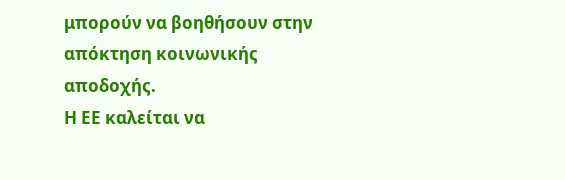μπορούν να βοηθήσουν στην απόκτηση κοινωνικής αποδοχής.
Η ΕΕ καλείται να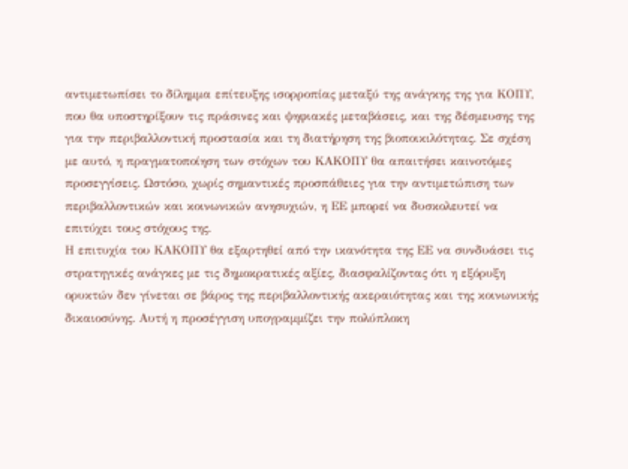αντιμετωπίσει το δίλημμα επίτευξης ισορροπίας μεταξύ της ανάγκης της για ΚΟΠΥ, που θα υποστηρίξουν τις πράσινες και ψηφιακές μεταβάσεις, και της δέσμευσης της για την περιβαλλοντική προστασία και τη διατήρηση της βιοποικιλότητας. Σε σχέση με αυτό, η πραγματοποίηση των στόχων του ΚΑΚΟΠΥ θα απαιτήσει καινοτόμες προσεγγίσεις. Ωστόσο, χωρίς σημαντικές προσπάθειες για την αντιμετώπιση των περιβαλλοντικών και κοινωνικών ανησυχιών, η ΕΕ μπορεί να δυσκολευτεί να επιτύχει τους στόχους της.
Η επιτυχία του ΚΑΚΟΠΥ θα εξαρτηθεί από την ικανότητα της ΕΕ να συνδυάσει τις στρατηγικές ανάγκες με τις δημοκρατικές αξίες, διασφαλίζοντας ότι η εξόρυξη ορυκτών δεν γίνεται σε βάρος της περιβαλλοντικής ακεραιότητας και της κοινωνικής δικαιοσύνης. Αυτή η προσέγγιση υπογραμμίζει την πολύπλοκη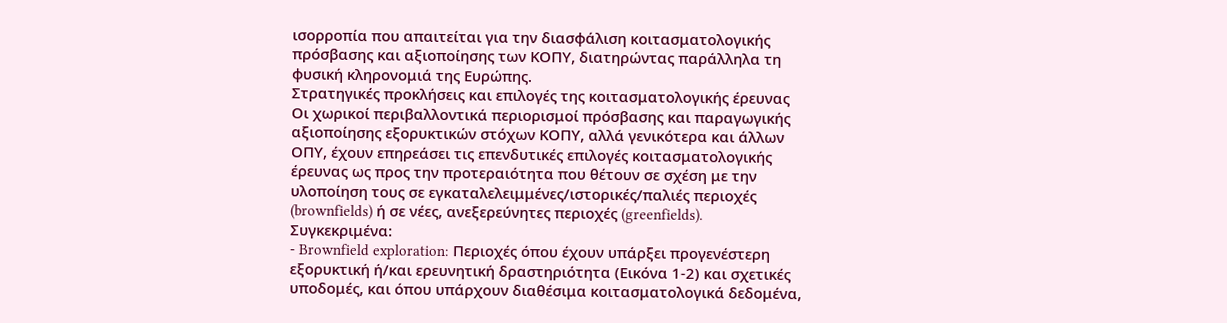ισορροπία που απαιτείται για την διασφάλιση κοιτασματολογικής πρόσβασης και αξιοποίησης των ΚΟΠΥ, διατηρώντας παράλληλα τη φυσική κληρονομιά της Ευρώπης.
Στρατηγικές προκλήσεις και επιλογές της κοιτασματολογικής έρευνας
Οι χωρικοί περιβαλλοντικά περιορισμοί πρόσβασης και παραγωγικής αξιοποίησης εξορυκτικών στόχων ΚΟΠΥ, αλλά γενικότερα και άλλων ΟΠΥ, έχουν επηρεάσει τις επενδυτικές επιλογές κοιτασματολογικής έρευνας ως προς την προτεραιότητα που θέτουν σε σχέση με την υλοποίηση τους σε εγκαταλελειμμένες/ιστορικές/παλιές περιοχές (brownfields) ή σε νέες, ανεξερεύνητες περιοχές (greenfields). Συγκεκριμένα:
- Brownfield exploration: Περιοχές όπου έχουν υπάρξει προγενέστερη εξορυκτική ή/και ερευνητική δραστηριότητα (Εικόνα 1-2) και σχετικές υποδομές, και όπου υπάρχουν διαθέσιμα κοιτασματολογικά δεδομένα,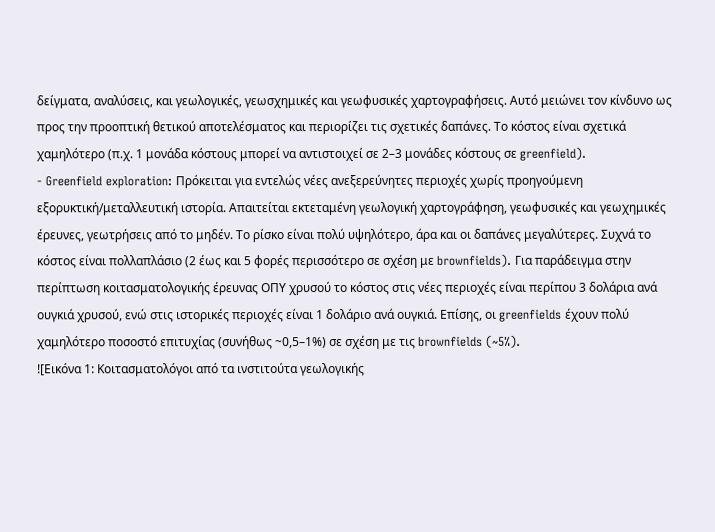δείγματα, αναλύσεις, και γεωλογικές, γεωσχημικές και γεωφυσικές χαρτογραφήσεις. Αυτό μειώνει τον κίνδυνο ως προς την προοπτική θετικού αποτελέσματος και περιορίζει τις σχετικές δαπάνες. Το κόστος είναι σχετικά χαμηλότερο (π.χ. 1 μονάδα κόστους μπορεί να αντιστοιχεί σε 2–3 μονάδες κόστους σε greenfield).
- Greenfield exploration: Πρόκειται για εντελώς νέες ανεξερεύνητες περιοχές χωρίς προηγούμενη εξορυκτική/μεταλλευτική ιστορία. Απαιτείται εκτεταμένη γεωλογική χαρτογράφηση, γεωφυσικές και γεωχημικές έρευνες, γεωτρήσεις από το μηδέν. Το ρίσκο είναι πολύ υψηλότερο, άρα και οι δαπάνες μεγαλύτερες. Συχνά το κόστος είναι πολλαπλάσιο (2 έως και 5 φορές περισσότερο σε σχέση με brownfields). Για παράδειγμα στην περίπτωση κοιτασματολογικής έρευνας ΟΠΥ χρυσού το κόστος στις νέες περιοχές είναι περίπου 3 δολάρια ανά ουγκιά χρυσού, ενώ στις ιστορικές περιοχές είναι 1 δολάριο ανά ουγκιά. Επίσης, οι greenfields έχουν πολύ χαμηλότερο ποσοστό επιτυχίας (συνήθως ~0,5–1%) σε σχέση με τις brownfields (~5%).
![Εικόνα 1: Κοιτασματολόγοι από τα ινστιτούτα γεωλογικής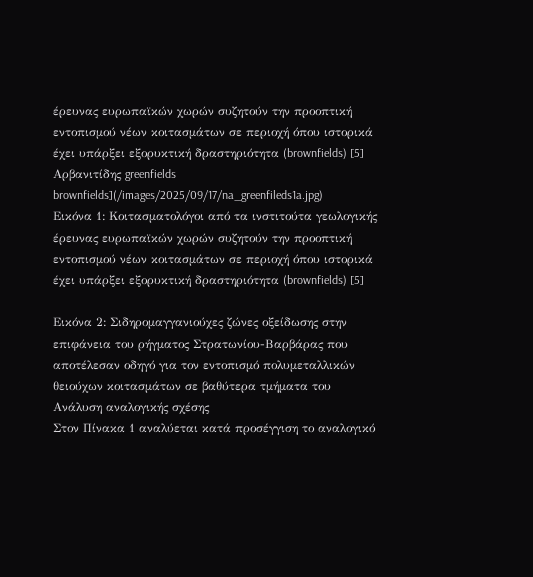έρευνας ευρωπαϊκών χωρών συζητούν την προοπτική εντοπισμού νέων κοιτασμάτων σε περιοχή όπου ιστορικά έχει υπάρξει εξορυκτική δραστηριότητα (brownfields) [5] Αρβανιτίδης greenfields brownfields](/images/2025/09/17/na_greenfileds1a.jpg)
Εικόνα 1: Κοιτασματολόγοι από τα ινστιτούτα γεωλογικής έρευνας ευρωπαϊκών χωρών συζητούν την προοπτική εντοπισμού νέων κοιτασμάτων σε περιοχή όπου ιστορικά έχει υπάρξει εξορυκτική δραστηριότητα (brownfields) [5]

Εικόνα 2: Σιδηρομαγγανιούχες ζώνες οξείδωσης στην επιφάνεια του ρήγματος Στρατωνίου-Βαρβάρας που αποτέλεσαν οδηγό για τον εντοπισμό πολυμεταλλικών θειούχων κοιτασμάτων σε βαθύτερα τμήματα του
Ανάλυση αναλογικής σχέσης
Στον Πίνακα 1 αναλύεται κατά προσέγγιση το αναλογικό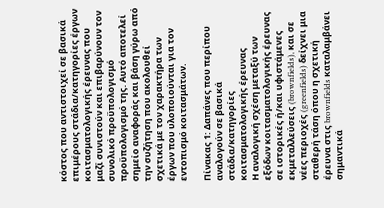κόστος που αντιστοιχεί σε βασικά επιμέρους στάδια/κατηγορίες έργων κοιτασματολογικής έρευνας που μαζί συνιστούν και επιβαρύνουν τον συνολικό προϋπολογισμό προϋπολογισμό της. Αυτό αποτελεί σημείο αναφοράς και βάση γύρω από την συζήτηση που ακολουθεί σχετικά με τον χαρακτήρα των έργων που υλοποιούνται για τον εντοπισμό κοιτασμάτων.

Πίνακας 1: Δαπάνες που περίπου αναλογούν σε βασικά στάδια/κατηγορίες κοιτασματολογικής έρευνας
Η αναλογική σχέση μεταξύ των εξόδων κοιτασματολογικής έρευνας σε ιστορικές ή/και υφιστάμενες εκμεταλλεύσεις (brownfields), και σε νέες περιοχές (greenfields) δείχνει μια σταθερή τάση όπου η σχετική έρευνα στις brownfields καταλαμβάνει σημαντικά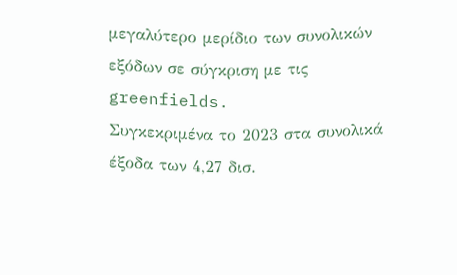μεγαλύτερο μερίδιο των συνολικών εξόδων σε σύγκριση με τις greenfields.
Συγκεκριμένα το 2023 στα συνολικά έξοδα των 4,27 δισ.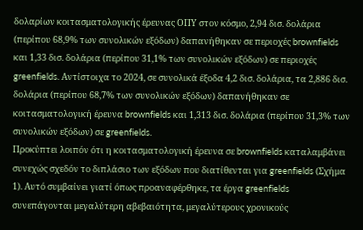δολαρίων κοιτασματολογικής έρευνας ΟΠΥ στον κόσμο, 2,94 δισ. δολάρια (περίπου 68,9% των συνολικών εξόδων) δαπανήθηκαν σε περιοχές brownfields και 1,33 δισ. δολάρια (περίπου 31,1% των συνολικών εξόδων) σε περιοχές greenfields. Αντίστοιχα το 2024, σε συνολικά έξοδα 4,2 δισ. δολάρια, τα 2,886 δισ. δολάρια (περίπου 68,7% των συνολικών εξόδων) δαπανήθηκαν σε κοιτασματολογική έρευνα brownfields και 1,313 δισ. δολάρια (περίπου 31,3% των συνολικών εξόδων) σε greenfields.
Προκύπτει λοιπόν ότι η κοιτασματολογική έρευνα σε brownfields καταλαμβάνει συνεχώς σχεδόν το διπλάσιο των εξόδων που διατίθενται για greenfields (Σχήμα 1). Αυτό συμβαίνει γιατί όπως προαναφέρθηκε, τα έργα greenfields συνεπάγονται μεγαλύτερη αβεβαιότητα, μεγαλύτερους χρονικούς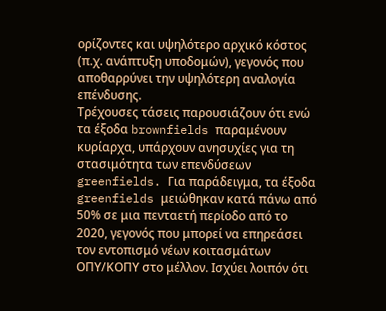ορίζοντες και υψηλότερο αρχικό κόστος (π.χ. ανάπτυξη υποδομών), γεγονός που αποθαρρύνει την υψηλότερη αναλογία επένδυσης.
Τρέχουσες τάσεις παρουσιάζουν ότι ενώ τα έξοδα brownfields παραμένουν κυρίαρχα, υπάρχουν ανησυχίες για τη στασιμότητα των επενδύσεων greenfields. Για παράδειγμα, τα έξοδα greenfields μειώθηκαν κατά πάνω από 50% σε μια πενταετή περίοδο από το 2020, γεγονός που μπορεί να επηρεάσει τoν εντοπισμό νέων κοιτασμάτων ΟΠΥ/ΚΟΠΥ στο μέλλον. Ισχύει λοιπόν ότι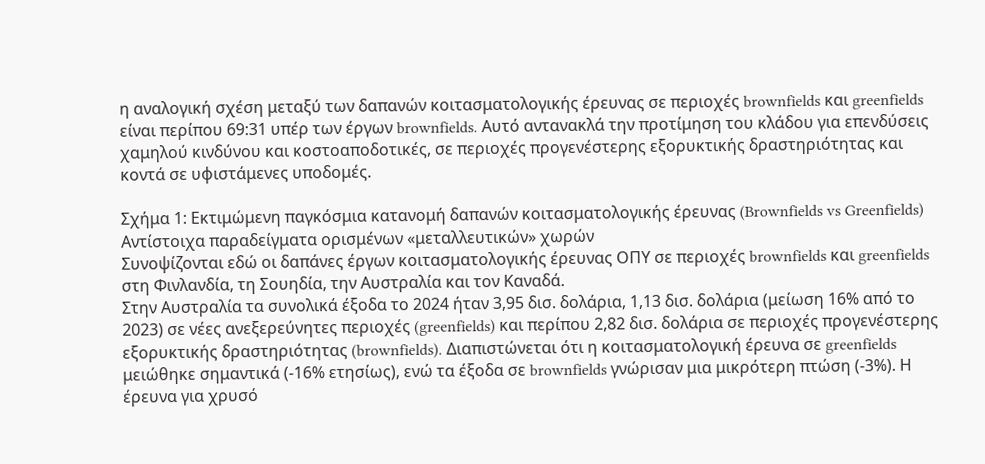η αναλογική σχέση μεταξύ των δαπανών κοιτασματολογικής έρευνας σε περιοχές brownfields και greenfields είναι περίπου 69:31 υπέρ των έργων brownfields. Αυτό αντανακλά την προτίμηση του κλάδου για επενδύσεις χαμηλού κινδύνου και κοστοαποδοτικές, σε περιοχές προγενέστερης εξορυκτικής δραστηριότητας και κοντά σε υφιστάμενες υποδομές.

Σχήμα 1: Εκτιμώμενη παγκόσμια κατανομή δαπανών κοιτασματολογικής έρευνας (Brownfields vs Greenfields)
Αντίστοιχα παραδείγματα ορισμένων «μεταλλευτικών» χωρών
Συνοψίζονται εδώ οι δαπάνες έργων κοιτασματολογικής έρευνας ΟΠΥ σε περιοχές brownfields και greenfields στη Φινλανδία, τη Σουηδία, την Αυστραλία και τον Καναδά.
Στην Αυστραλία τα συνολικά έξοδα το 2024 ήταν 3,95 δισ. δολάρια, 1,13 δισ. δολάρια (μείωση 16% από το 2023) σε νέες ανεξερεύνητες περιοχές (greenfields) και περίπου 2,82 δισ. δολάρια σε περιοχές προγενέστερης εξορυκτικής δραστηριότητας (brownfields). Διαπιστώνεται ότι η κοιτασματολογική έρευνα σε greenfields μειώθηκε σημαντικά (-16% ετησίως), ενώ τα έξοδα σε brownfields γνώρισαν μια μικρότερη πτώση (-3%). Η έρευνα για χρυσό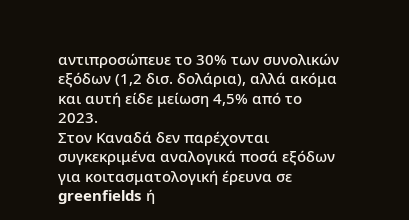αντιπροσώπευε το 30% των συνολικών εξόδων (1,2 δισ. δολάρια), αλλά ακόμα και αυτή είδε μείωση 4,5% από το 2023.
Στον Καναδά δεν παρέχονται συγκεκριμένα αναλογικά ποσά εξόδων για κοιτασματολογική έρευνα σε greenfields ή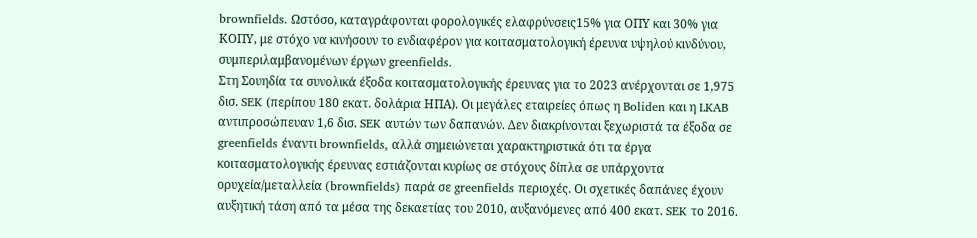brownfields. Ωστόσο, καταγράφονται φορολογικές ελαφρύνσεις15% για ΟΠΥ και 30% για ΚΟΠΥ, με στόχο να κινήσουν το ενδιαφέρον για κοιτασματολογική έρευνα υψηλού κινδύνου, συμπεριλαμβανομένων έργων greenfields.
Στη Σουηδία τα συνολικά έξοδα κοιτασματολογικής έρευνας για το 2023 ανέρχονται σε 1,975 δισ. SEK (περίπου 180 εκατ. δολάρια ΗΠΑ). Οι μεγάλες εταιρείες όπως η Boliden και η LKAB αντιπροσώπευαν 1,6 δισ. SEK αυτών των δαπανών. Δεν διακρίνονται ξεχωριστά τα έξοδα σε greenfields έναντι brownfields, αλλά σημειώνεται χαρακτηριστικά ότι τα έργα κοιτασματολογικής έρευνας εστιάζονται κυρίως σε στόχους δίπλα σε υπάρχοντα ορυχεία/μεταλλεία (brownfields) παρά σε greenfields περιοχές. Οι σχετικές δαπάνες έχουν αυξητική τάση από τα μέσα της δεκαετίας του 2010, αυξανόμενες από 400 εκατ. SEK το 2016.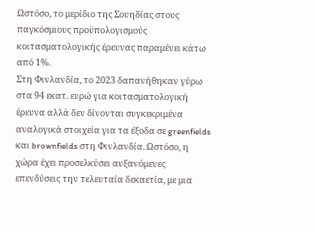Ωστόσο, το μερίδιο της Σουηδίας στους παγκόσμιους προϋπολογισμούς κοιτασματολογικής έρευνας παραμένει κάτω από 1%.
Στη Φινλανδία, το 2023 δαπανήθηκαν γύρω στα 94 εκατ. ευρώ για κοιτασματολογική έρευνα αλλά δεν δίνονται συγκεκριμένα αναλογικά στοιχεία για τα έξοδα σε greenfields και brownfields στη Φινλανδία. Ωστόσο, η χώρα έχει προσελκύσει αυξανόμενες επενδύσεις την τελευταία δεκαετία, με μια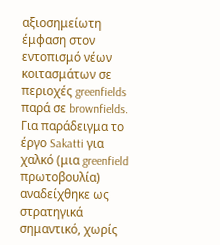αξιοσημείωτη έμφαση στον εντοπισμό νέων κοιτασμάτων σε περιοχές greenfields παρά σε brownfields. Για παράδειγμα το έργο Sakatti για χαλκό (μια greenfield πρωτοβουλία) αναδείχθηκε ως στρατηγικά σημαντικό, χωρίς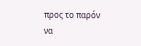προς το παρόν να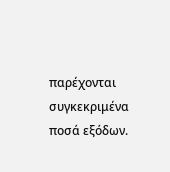παρέχονται συγκεκριμένα ποσά εξόδων.